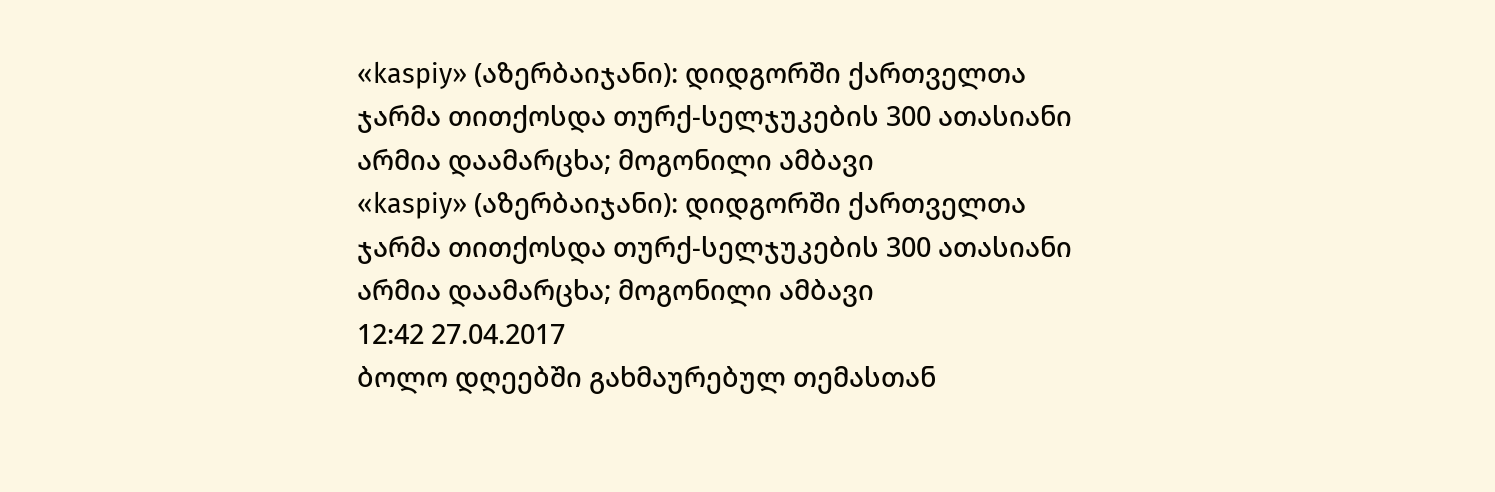«kaspiy» (აზერბაიჯანი): დიდგორში ქართველთა ჯარმა თითქოსდა თურქ-სელჯუკების 300 ათასიანი არმია დაამარცხა; მოგონილი ამბავი
«kaspiy» (აზერბაიჯანი): დიდგორში ქართველთა ჯარმა თითქოსდა თურქ-სელჯუკების 300 ათასიანი არმია დაამარცხა; მოგონილი ამბავი
12:42 27.04.2017
ბოლო დღეებში გახმაურებულ თემასთან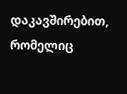დაკავშირებით, რომელიც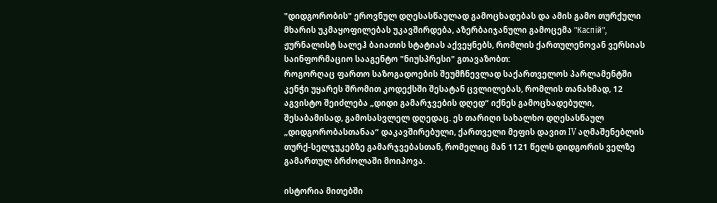"დიდგორობის" ეროვნულ დღესასწაულად გამოცხადებას და ამის გამო თურქული მხარის უკმაყოფილებას უკავშირდება, აზერბაიჯანული გამოცემა "Каспiй", ჟურნალისტ სალეჰ ბაიათის სტატიას აქვეყნებს, რომლის ქართულენოვან ვერსიას საინფორმაციო სააგენტო "ნიუსპრესი" გთავაზობთ:
როგორღაც ფართო საზოგადოების შეუმჩნევლად საქართველოს პარლამენტში კენჭი უყარეს შრომით კოდექსში შესატან ცვლილებას, რომლის თანახმად, 12 აგვისტო შეიძლება „დიდი გამარჯვების დღედ“ იქნეს გამოცხადებული, შესაბამისად, გამოსასვლელ დღედაც. ეს თარიღი სახალხო დღესასწაულ „დიდგორობასთანაა“ დაკავშირებული, ქართველი მეფის დავით IV აღმაშენებლის თურქ-სელჯუკებზე გამარჯვებასთან, რომელიც მან 1121 წელს დიდგორის ველზე გამართულ ბრძოლაში მოიპოვა.

ისტორია მითებში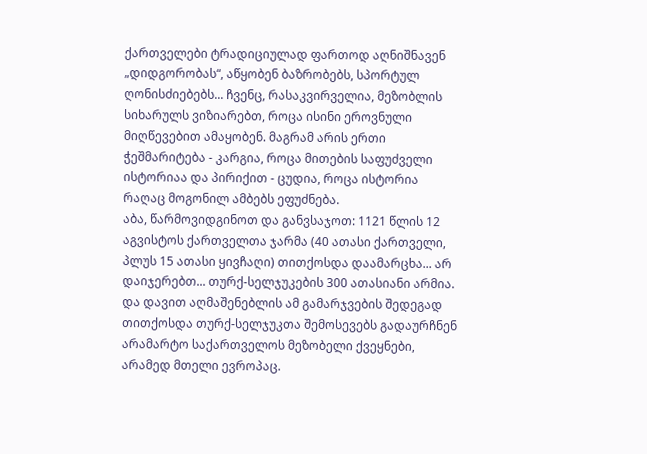ქართველები ტრადიციულად ფართოდ აღნიშნავენ „დიდგორობას“, აწყობენ ბაზრობებს, სპორტულ ღონისძიებებს... ჩვენც, რასაკვირველია, მეზობლის სიხარულს ვიზიარებთ, როცა ისინი ეროვნული მიღწევებით ამაყობენ. მაგრამ არის ერთი ჭეშმარიტება - კარგია, როცა მითების საფუძველი ისტორიაა და პირიქით - ცუდია, როცა ისტორია რაღაც მოგონილ ამბებს ეფუძნება.
აბა, წარმოვიდგინოთ და განვსაჯოთ: 1121 წლის 12 აგვისტოს ქართველთა ჯარმა (40 ათასი ქართველი, პლუს 15 ათასი ყივჩაღი) თითქოსდა დაამარცხა... არ დაიჯერებთ... თურქ-სელჯუკების 300 ათასიანი არმია. და დავით აღმაშენებლის ამ გამარჯვების შედეგად თითქოსდა თურქ-სელჯუკთა შემოსევებს გადაურჩნენ არამარტო საქართველოს მეზობელი ქვეყნები, არამედ მთელი ევროპაც.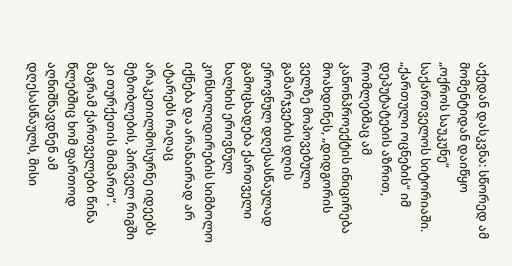აქედან დასკვნა: სწორედ ამ მომენტიდან დაიწყო „ოქროს საუკუნე“ საქართველოს სიტორიაში.
„ქართული ოცნების“ იმ დეპუტატების აზრით, რომლებმაც ამ კანონპროექტის ინიცირება მოახდინეს, „დიდგორის ველზე მოპოვებული გამარჯვების დღის ეროვნულ დღესასწაულად გამოცხადება ქართველი ხალხის ეროვნულ კონსოლიდირების სიმბოლო იქნება და არანაირად არ ატარებს რაღაც არაკეთილმოსურნე იდეებს მეზობლების, პირველ რიგში კი თურქეთის მიმართ“. მაგრამ ქართველები წინა წლებშიც ხომ ფართოდ აღნიშნავდნენ ამ დღესასწაულს, მისი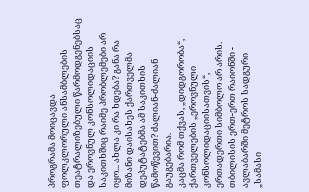პროგრამა მოიცავდა ფოლკლორული ანსამბლების თეატრალიზებული წარმოდგენებსაც და ეროვნულ კონსოლიდაციის საკითხშიც რაიმე პრობლემები არ იყო... ახლა კი რა ხდება? განა რა მიზანი დაისახეს ქართველმა დეპუტატებმა ამ საკითხის წამოწევით? ძალიან-ძალიან გაუგებარია.
კაცმა რომ თქვას, „დიდგორობა“, ქართველების „ეროვნული კონსოლიდაციისათვის“, ერთადერთი სიმბოლო არ არის. თბილისის ერთ-ერთ რაიონში - ავლაბარში მეტროს სადგური „სამასი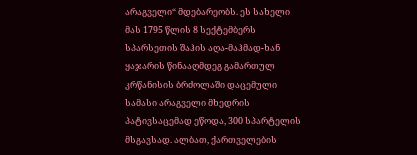არაგველი“ მდებარეობს. ეს სახელი მას 1795 წლის 8 სექტემბერს სპარსეთის შაჰის აღა-მაჰმად-ხან ყაჯარის წინააღმდეგ გამართულ კრწანისის ბრძოლაში დაცემული სამასი არაგველი მხედრის პატივსაცემად ეწოდა, 300 სპარტელის მსგავსად. ალბათ, ქართველების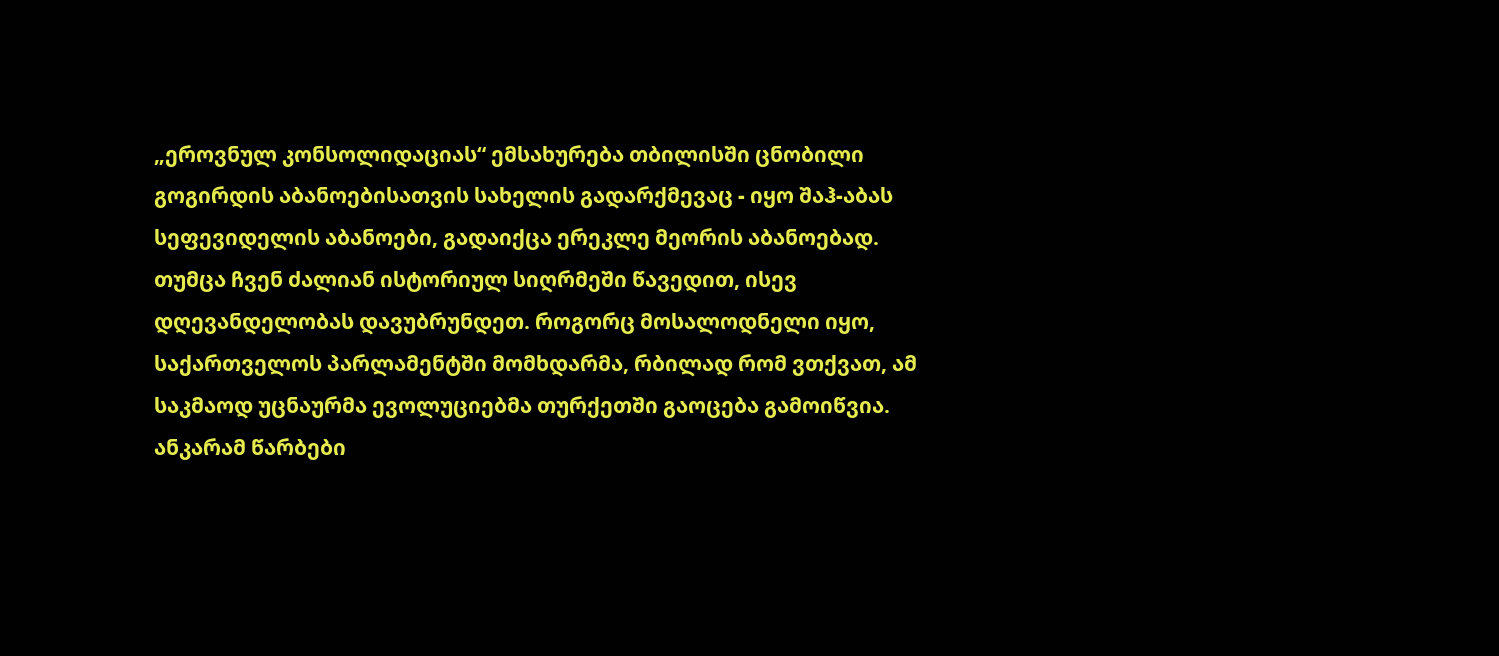„ეროვნულ კონსოლიდაციას“ ემსახურება თბილისში ცნობილი გოგირდის აბანოებისათვის სახელის გადარქმევაც - იყო შაჰ-აბას სეფევიდელის აბანოები, გადაიქცა ერეკლე მეორის აბანოებად.
თუმცა ჩვენ ძალიან ისტორიულ სიღრმეში წავედით, ისევ დღევანდელობას დავუბრუნდეთ. როგორც მოსალოდნელი იყო, საქართველოს პარლამენტში მომხდარმა, რბილად რომ ვთქვათ, ამ საკმაოდ უცნაურმა ევოლუციებმა თურქეთში გაოცება გამოიწვია. ანკარამ წარბები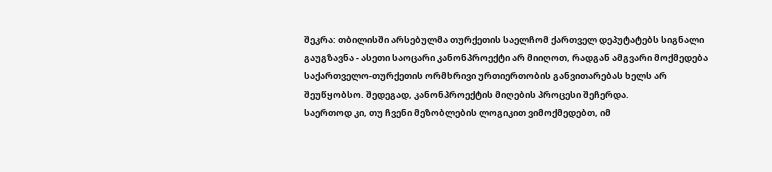შეკრა: თბილისში არსებულმა თურქეთის საელჩომ ქართველ დეპუტატებს სიგნალი გაუგზავნა - ასეთი საოცარი კანონპროექტი არ მიიღოთ, რადგან ამგვარი მოქმედება საქართველო-თურქეთის ორმხრივი ურთიერთობის განვითარებას ხელს არ შეუწყობსო. შედეგად, კანონპროექტის მიღების პროცესი შეჩერდა.
საერთოდ კი, თუ ჩვენი მეზობლების ლოგიკით ვიმოქმედებთ, იმ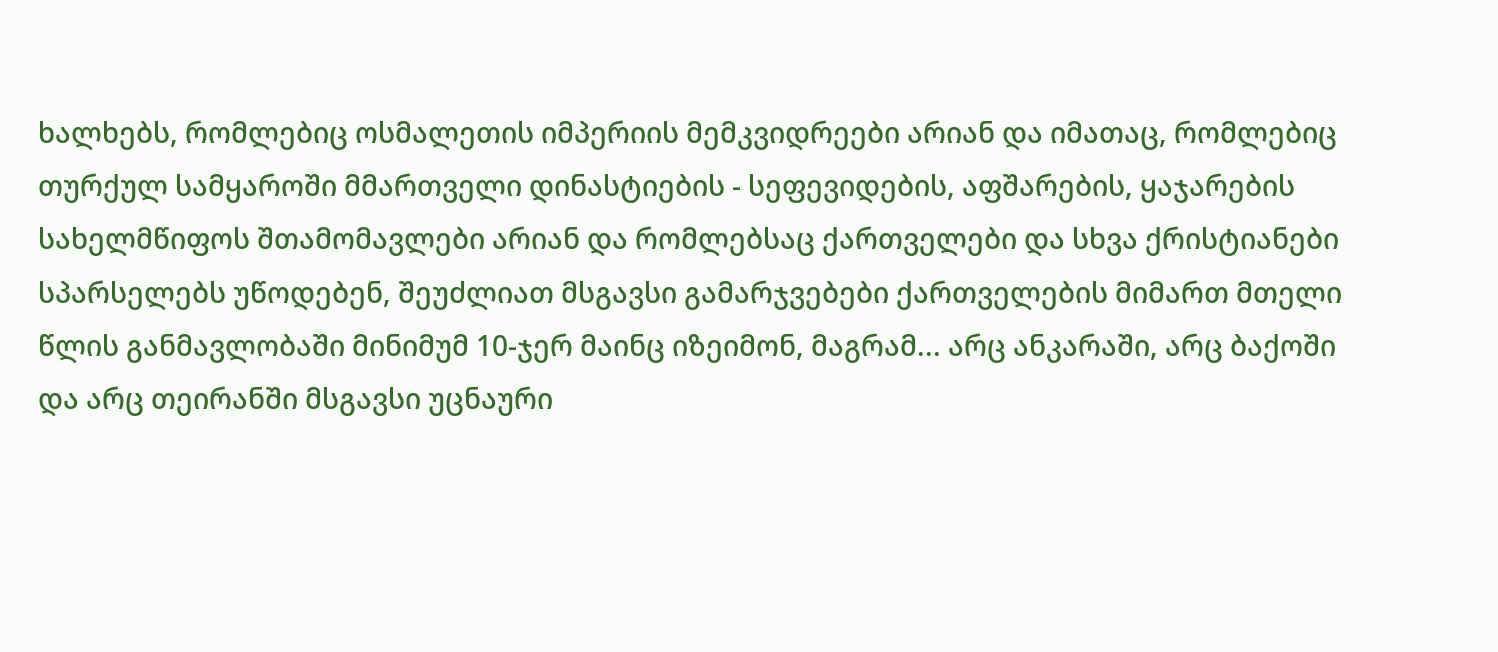ხალხებს, რომლებიც ოსმალეთის იმპერიის მემკვიდრეები არიან და იმათაც, რომლებიც თურქულ სამყაროში მმართველი დინასტიების - სეფევიდების, აფშარების, ყაჯარების სახელმწიფოს შთამომავლები არიან და რომლებსაც ქართველები და სხვა ქრისტიანები სპარსელებს უწოდებენ, შეუძლიათ მსგავსი გამარჯვებები ქართველების მიმართ მთელი წლის განმავლობაში მინიმუმ 10-ჯერ მაინც იზეიმონ, მაგრამ... არც ანკარაში, არც ბაქოში და არც თეირანში მსგავსი უცნაური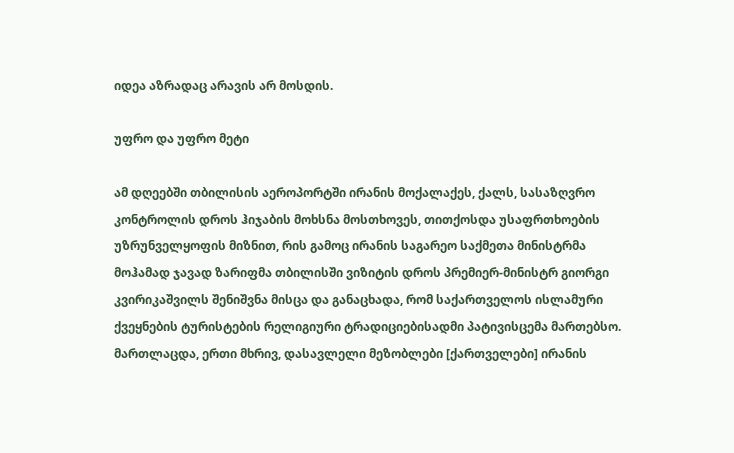იდეა აზრადაც არავის არ მოსდის.

უფრო და უფრო მეტი

ამ დღეებში თბილისის აეროპორტში ირანის მოქალაქეს, ქალს, სასაზღვრო კონტროლის დროს ჰიჯაბის მოხსნა მოსთხოვეს, თითქოსდა უსაფრთხოების უზრუნველყოფის მიზნით, რის გამოც ირანის საგარეო საქმეთა მინისტრმა მოჰამად ჯავად ზარიფმა თბილისში ვიზიტის დროს პრემიერ-მინისტრ გიორგი კვირიკაშვილს შენიშვნა მისცა და განაცხადა, რომ საქართველოს ისლამური ქვეყნების ტურისტების რელიგიური ტრადიციებისადმი პატივისცემა მართებსო.
მართლაცდა, ერთი მხრივ, დასავლელი მეზობლები [ქართველები] ირანის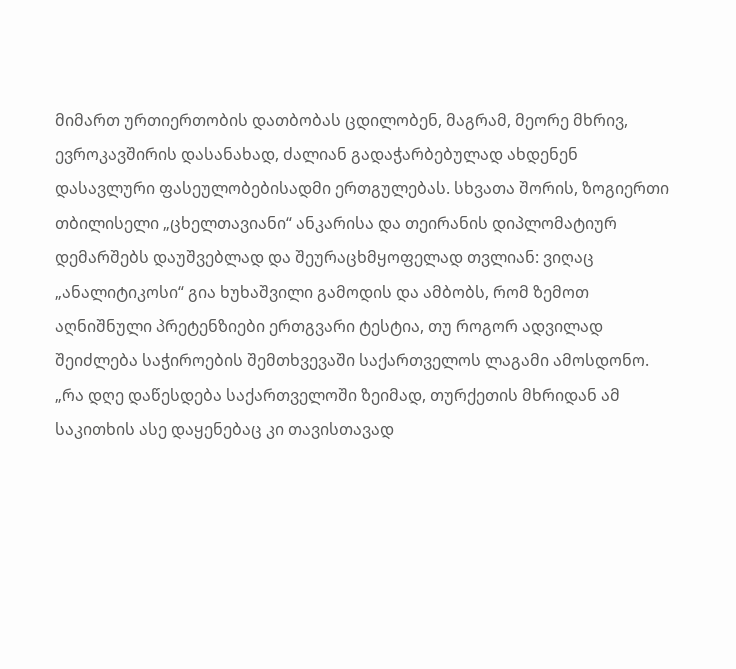მიმართ ურთიერთობის დათბობას ცდილობენ, მაგრამ, მეორე მხრივ, ევროკავშირის დასანახად, ძალიან გადაჭარბებულად ახდენენ დასავლური ფასეულობებისადმი ერთგულებას. სხვათა შორის, ზოგიერთი თბილისელი „ცხელთავიანი“ ანკარისა და თეირანის დიპლომატიურ დემარშებს დაუშვებლად და შეურაცხმყოფელად თვლიან: ვიღაც „ანალიტიკოსი“ გია ხუხაშვილი გამოდის და ამბობს, რომ ზემოთ აღნიშნული პრეტენზიები ერთგვარი ტესტია, თუ როგორ ადვილად შეიძლება საჭიროების შემთხვევაში საქართველოს ლაგამი ამოსდონო. „რა დღე დაწესდება საქართველოში ზეიმად, თურქეთის მხრიდან ამ საკითხის ასე დაყენებაც კი თავისთავად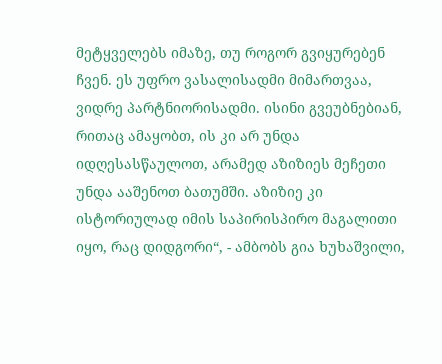მეტყველებს იმაზე, თუ როგორ გვიყურებენ ჩვენ. ეს უფრო ვასალისადმი მიმართვაა, ვიდრე პარტნიორისადმი. ისინი გვეუბნებიან, რითაც ამაყობთ, ის კი არ უნდა იდღესასწაულოთ, არამედ აზიზიეს მეჩეთი უნდა ააშენოთ ბათუმში. აზიზიე კი ისტორიულად იმის საპირისპირო მაგალითი იყო, რაც დიდგორი“, - ამბობს გია ხუხაშვილი,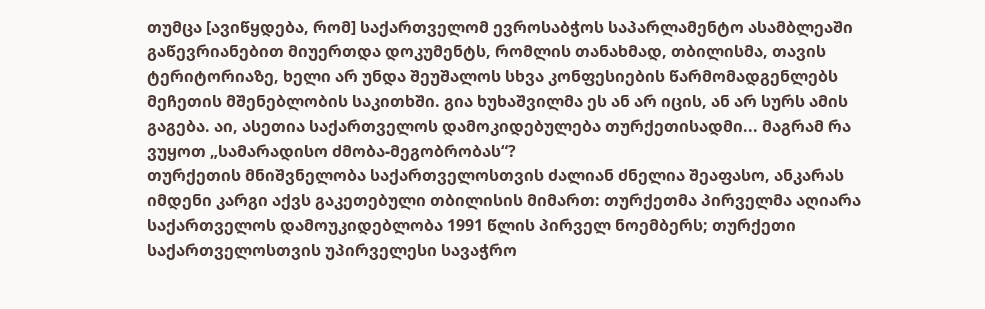თუმცა [ავიწყდება, რომ] საქართველომ ევროსაბჭოს საპარლამენტო ასამბლეაში გაწევრიანებით მიუერთდა დოკუმენტს, რომლის თანახმად, თბილისმა, თავის ტერიტორიაზე, ხელი არ უნდა შეუშალოს სხვა კონფესიების წარმომადგენლებს მეჩეთის მშენებლობის საკითხში. გია ხუხაშვილმა ეს ან არ იცის, ან არ სურს ამის გაგება. აი, ასეთია საქართველოს დამოკიდებულება თურქეთისადმი... მაგრამ რა ვუყოთ „სამარადისო ძმობა-მეგობრობას“?
თურქეთის მნიშვნელობა საქართველოსთვის ძალიან ძნელია შეაფასო, ანკარას იმდენი კარგი აქვს გაკეთებული თბილისის მიმართ: თურქეთმა პირველმა აღიარა საქართველოს დამოუკიდებლობა 1991 წლის პირველ ნოემბერს; თურქეთი საქართველოსთვის უპირველესი სავაჭრო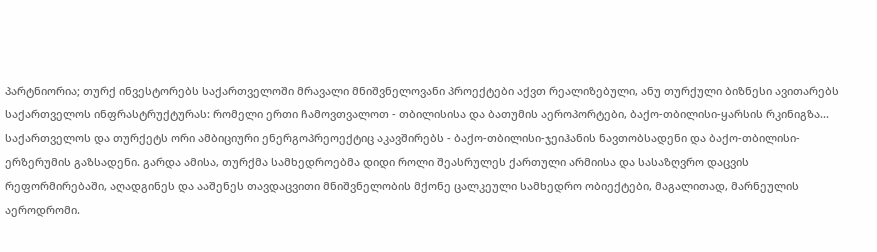პარტნიორია; თურქ ინვესტორებს საქართველოში მრავალი მნიშვნელოვანი პროექტები აქვთ რეალიზებული, ანუ თურქული ბიზნესი ავითარებს საქართველოს ინფრასტრუქტურას: რომელი ერთი ჩამოვთვალოთ - თბილისისა და ბათუმის აეროპორტები, ბაქო-თბილისი-ყარსის რკინიგზა... საქართველოს და თურქეტს ორი ამბიციური ენერგოპრეოექტიც აკავშირებს - ბაქო-თბილისი-ჯეიჰანის ნავთობსადენი და ბაქო-თბილისი-ერზერუმის გაზსადენი. გარდა ამისა, თურქმა სამხედროებმა დიდი როლი შეასრულეს ქართული არმიისა და სასაზღვრო დაცვის რეფორმირებაში, აღადგინეს და ააშენეს თავდაცვითი მნიშვნელობის მქონე ცალკეული სამხედრო ობიექტები, მაგალითად, მარნეულის აეროდრომი.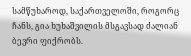სამწუხაროდ, საქართველოში, როგორც ჩანს, გია ხუხაშვილის მსგავსად ძალიან ბევრი ფიქრობს.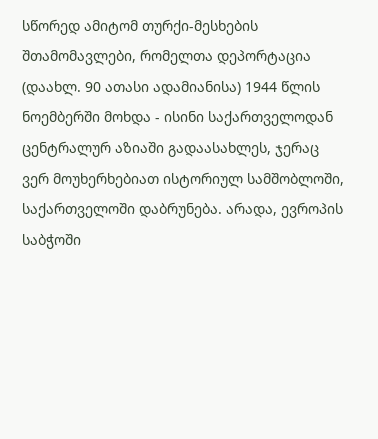სწორედ ამიტომ თურქი-მესხების შთამომავლები, რომელთა დეპორტაცია (დაახლ. 90 ათასი ადამიანისა) 1944 წლის ნოემბერში მოხდა - ისინი საქართველოდან ცენტრალურ აზიაში გადაასახლეს, ჯერაც ვერ მოუხერხებიათ ისტორიულ სამშობლოში, საქართველოში დაბრუნება. არადა, ევროპის საბჭოში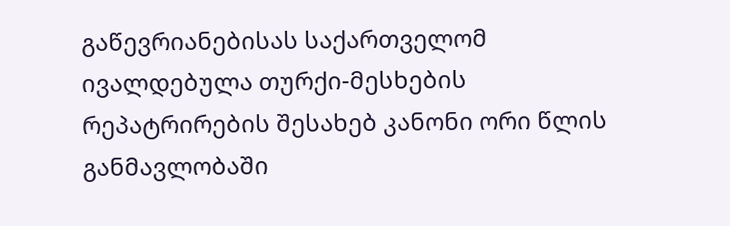გაწევრიანებისას საქართველომ ივალდებულა თურქი-მესხების რეპატრირების შესახებ კანონი ორი წლის განმავლობაში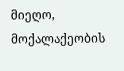მიეღო, მოქალაქეობის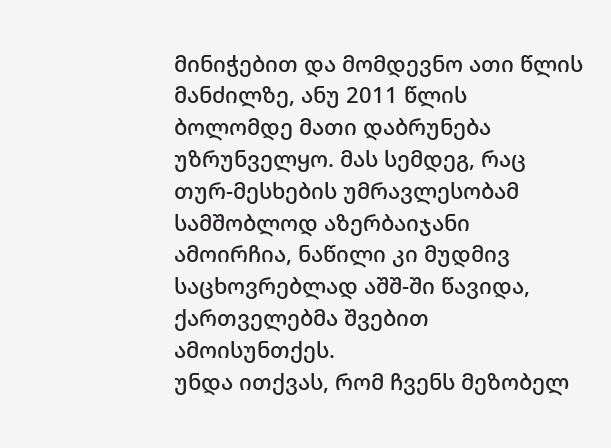მინიჭებით და მომდევნო ათი წლის მანძილზე, ანუ 2011 წლის ბოლომდე მათი დაბრუნება უზრუნველყო. მას სემდეგ, რაც თურ-მესხების უმრავლესობამ სამშობლოდ აზერბაიჯანი ამოირჩია, ნაწილი კი მუდმივ საცხოვრებლად აშშ-ში წავიდა, ქართველებმა შვებით ამოისუნთქეს.
უნდა ითქვას, რომ ჩვენს მეზობელ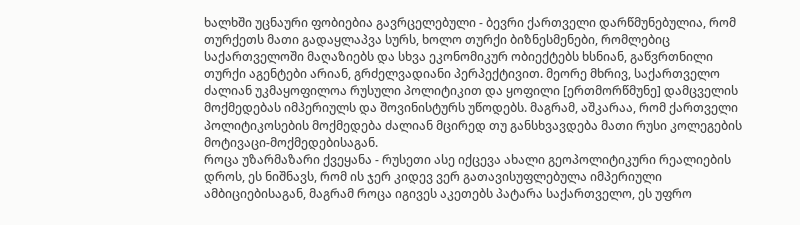ხალხში უცნაური ფობიებია გავრცელებული - ბევრი ქართველი დარწმუნებულია, რომ თურქეთს მათი გადაყლაპვა სურს, ხოლო თურქი ბიზნესმენები, რომლებიც საქართველოში მაღაზიებს და სხვა ეკონომიკურ ობიექტებს ხსნიან, გაწვრთნილი თურქი აგენტები არიან, გრძელვადიანი პერპექტივით. მეორე მხრივ, საქართველო ძალიან უკმაყოფილოა რუსული პოლიტიკით და ყოფილი [ერთმორწმუნე] დამცველის მოქმედებას იმპერიულს და შოვინისტურს უწოდებს. მაგრამ, აშკარაა, რომ ქართველი პოლიტიკოსების მოქმედება ძალიან მცირედ თუ განსხვავდება მათი რუსი კოლეგების მოტივაცი-მოქმედებისაგან.
როცა უზარმაზარი ქვეყანა - რუსეთი ასე იქცევა ახალი გეოპოლიტიკური რეალიების დროს, ეს ნიშნავს, რომ ის ჯერ კიდევ ვერ გათავისუფლებულა იმპერიული ამბიციებისაგან, მაგრამ როცა იგივეს აკეთებს პატარა საქართველო, ეს უფრო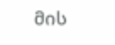მის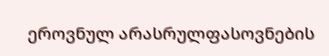ეროვნულ არასრულფასოვნების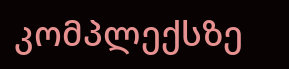კომპლექსზე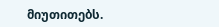მიუთითებს.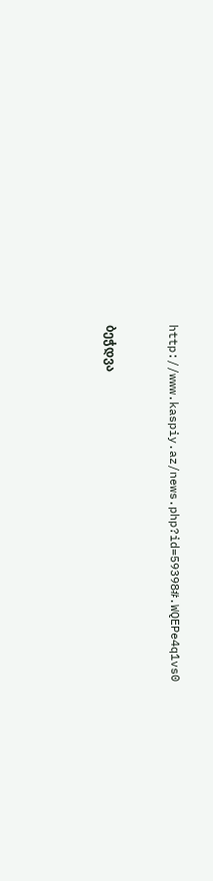http://www.kaspiy.az/news.php?id=59398#.WQEPe4q1vs0


ბეჭდვა